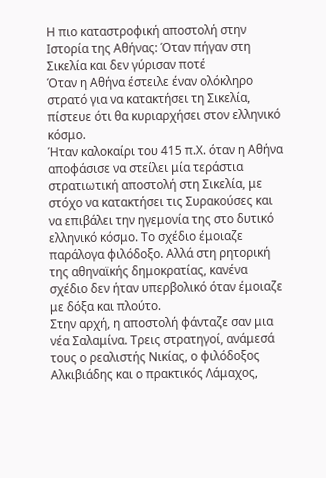Η πιο καταστροφική αποστολή στην Ιστορία της Αθήνας: Όταν πήγαν στη Σικελία και δεν γύρισαν ποτέ
Όταν η Αθήνα έστειλε έναν ολόκληρο στρατό για να κατακτήσει τη Σικελία, πίστευε ότι θα κυριαρχήσει στον ελληνικό κόσμο.
Ήταν καλοκαίρι του 415 π.Χ. όταν η Αθήνα αποφάσισε να στείλει μία τεράστια στρατιωτική αποστολή στη Σικελία, με στόχο να κατακτήσει τις Συρακούσες και να επιβάλει την ηγεμονία της στο δυτικό ελληνικό κόσμο. Το σχέδιο έμοιαζε παράλογα φιλόδοξο. Αλλά στη ρητορική της αθηναϊκής δημοκρατίας, κανένα σχέδιο δεν ήταν υπερβολικό όταν έμοιαζε με δόξα και πλούτο.
Στην αρχή, η αποστολή φάνταζε σαν μια νέα Σαλαμίνα. Τρεις στρατηγοί, ανάμεσά τους ο ρεαλιστής Νικίας, ο φιλόδοξος Αλκιβιάδης και ο πρακτικός Λάμαχος,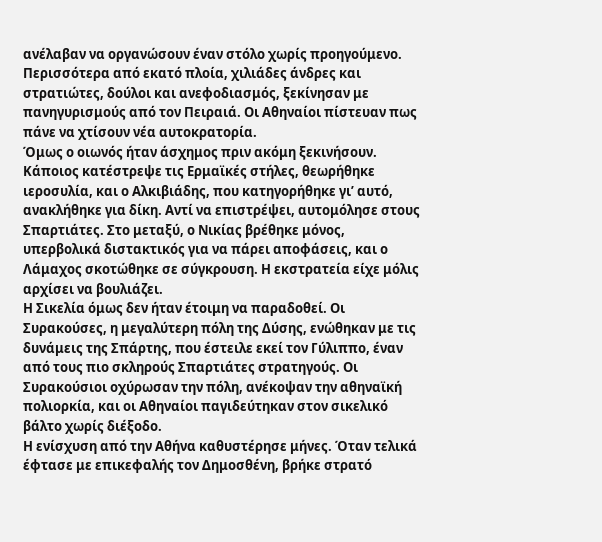ανέλαβαν να οργανώσουν έναν στόλο χωρίς προηγούμενο. Περισσότερα από εκατό πλοία, χιλιάδες άνδρες και στρατιώτες, δούλοι και ανεφοδιασμός, ξεκίνησαν με πανηγυρισμούς από τον Πειραιά. Οι Αθηναίοι πίστευαν πως πάνε να χτίσουν νέα αυτοκρατορία.
Όμως ο οιωνός ήταν άσχημος πριν ακόμη ξεκινήσουν. Κάποιος κατέστρεψε τις Ερμαϊκές στήλες, θεωρήθηκε ιεροσυλία, και ο Αλκιβιάδης, που κατηγορήθηκε γι’ αυτό, ανακλήθηκε για δίκη. Αντί να επιστρέψει, αυτομόλησε στους Σπαρτιάτες. Στο μεταξύ, ο Νικίας βρέθηκε μόνος, υπερβολικά διστακτικός για να πάρει αποφάσεις, και ο Λάμαχος σκοτώθηκε σε σύγκρουση. Η εκστρατεία είχε μόλις αρχίσει να βουλιάζει.
Η Σικελία όμως δεν ήταν έτοιμη να παραδοθεί. Οι Συρακούσες, η μεγαλύτερη πόλη της Δύσης, ενώθηκαν με τις δυνάμεις της Σπάρτης, που έστειλε εκεί τον Γύλιππο, έναν από τους πιο σκληρούς Σπαρτιάτες στρατηγούς. Οι Συρακούσιοι οχύρωσαν την πόλη, ανέκοψαν την αθηναϊκή πολιορκία, και οι Αθηναίοι παγιδεύτηκαν στον σικελικό βάλτο χωρίς διέξοδο.
Η ενίσχυση από την Αθήνα καθυστέρησε μήνες. Όταν τελικά έφτασε με επικεφαλής τον Δημοσθένη, βρήκε στρατό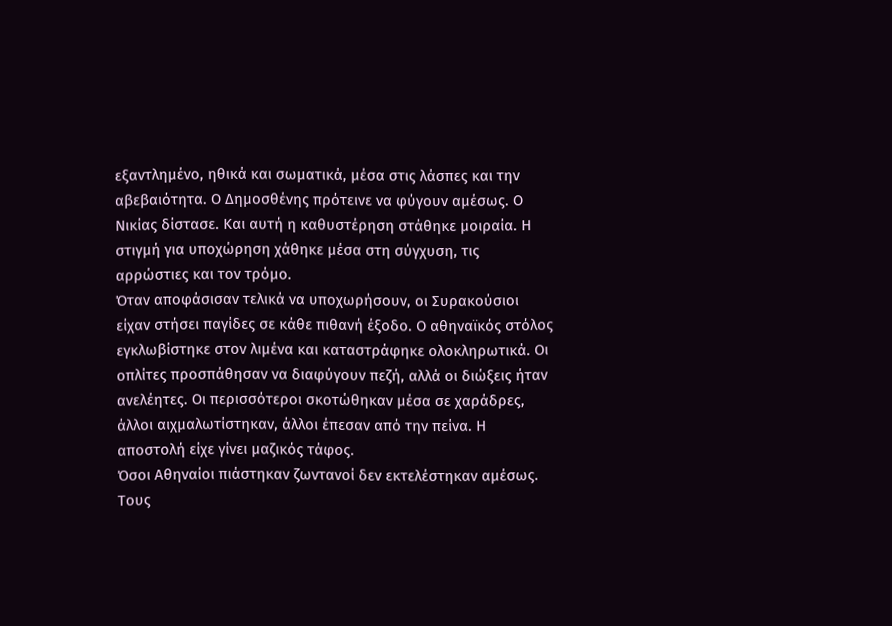εξαντλημένο, ηθικά και σωματικά, μέσα στις λάσπες και την αβεβαιότητα. Ο Δημοσθένης πρότεινε να φύγουν αμέσως. Ο Νικίας δίστασε. Και αυτή η καθυστέρηση στάθηκε μοιραία. Η στιγμή για υποχώρηση χάθηκε μέσα στη σύγχυση, τις αρρώστιες και τον τρόμο.
Όταν αποφάσισαν τελικά να υποχωρήσουν, οι Συρακούσιοι είχαν στήσει παγίδες σε κάθε πιθανή έξοδο. Ο αθηναϊκός στόλος εγκλωβίστηκε στον λιμένα και καταστράφηκε ολοκληρωτικά. Οι οπλίτες προσπάθησαν να διαφύγουν πεζή, αλλά οι διώξεις ήταν ανελέητες. Οι περισσότεροι σκοτώθηκαν μέσα σε χαράδρες, άλλοι αιχμαλωτίστηκαν, άλλοι έπεσαν από την πείνα. Η αποστολή είχε γίνει μαζικός τάφος.
Όσοι Αθηναίοι πιάστηκαν ζωντανοί δεν εκτελέστηκαν αμέσως. Τους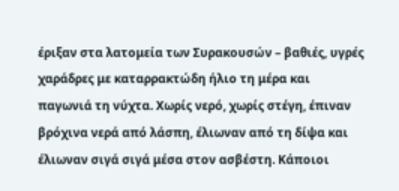έριξαν στα λατομεία των Συρακουσών – βαθιές, υγρές χαράδρες με καταρρακτώδη ήλιο τη μέρα και παγωνιά τη νύχτα. Χωρίς νερό, χωρίς στέγη, έπιναν βρόχινα νερά από λάσπη, έλιωναν από τη δίψα και έλιωναν σιγά σιγά μέσα στον ασβέστη. Κάποιοι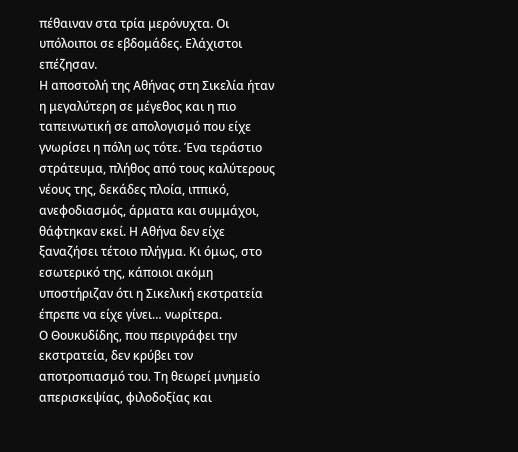πέθαιναν στα τρία μερόνυχτα. Οι υπόλοιποι σε εβδομάδες. Ελάχιστοι επέζησαν.
Η αποστολή της Αθήνας στη Σικελία ήταν η μεγαλύτερη σε μέγεθος και η πιο ταπεινωτική σε απολογισμό που είχε γνωρίσει η πόλη ως τότε. Ένα τεράστιο στράτευμα, πλήθος από τους καλύτερους νέους της, δεκάδες πλοία, ιππικό, ανεφοδιασμός, άρματα και συμμάχοι, θάφτηκαν εκεί. Η Αθήνα δεν είχε ξαναζήσει τέτοιο πλήγμα. Κι όμως, στο εσωτερικό της, κάποιοι ακόμη υποστήριζαν ότι η Σικελική εκστρατεία έπρεπε να είχε γίνει… νωρίτερα.
Ο Θουκυδίδης, που περιγράφει την εκστρατεία, δεν κρύβει τον αποτροπιασμό του. Τη θεωρεί μνημείο απερισκεψίας, φιλοδοξίας και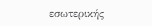εσωτερικής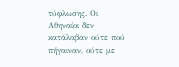τύφλωσης. Οι Αθηναίοι δεν κατάλαβαν ούτε πού πήγαιναν, ούτε με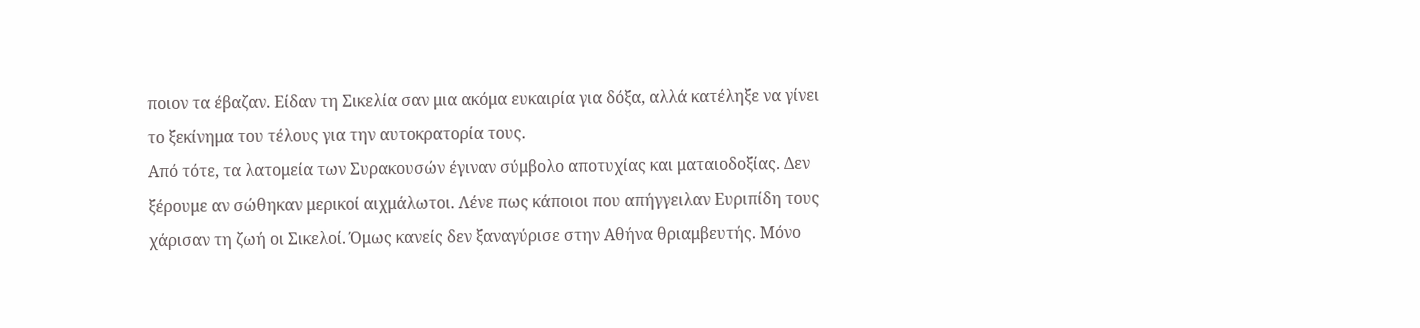ποιον τα έβαζαν. Είδαν τη Σικελία σαν μια ακόμα ευκαιρία για δόξα, αλλά κατέληξε να γίνει το ξεκίνημα του τέλους για την αυτοκρατορία τους.
Από τότε, τα λατομεία των Συρακουσών έγιναν σύμβολο αποτυχίας και ματαιοδοξίας. Δεν ξέρουμε αν σώθηκαν μερικοί αιχμάλωτοι. Λένε πως κάποιοι που απήγγειλαν Ευριπίδη τους χάρισαν τη ζωή οι Σικελοί. Όμως κανείς δεν ξαναγύρισε στην Αθήνα θριαμβευτής. Μόνο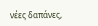νέες δαπάνες,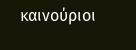καινούριοι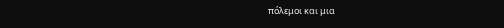πόλεμοι και μια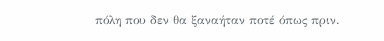πόλη που δεν θα ξαναήταν ποτέ όπως πριν.